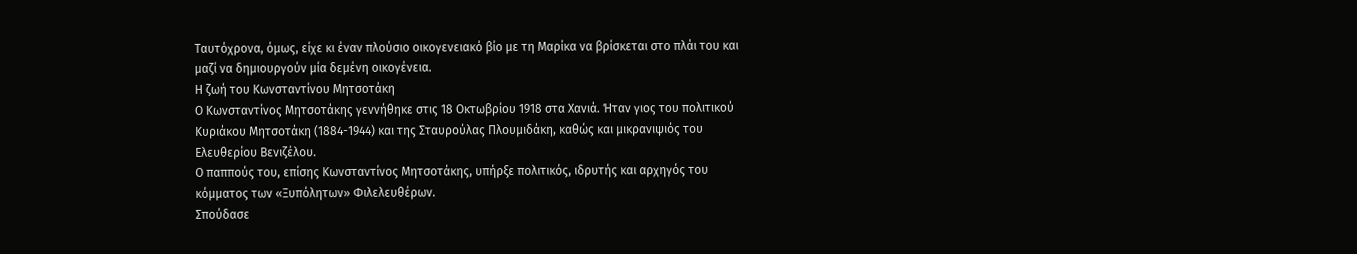Ταυτόχρονα, όμως, είχε κι έναν πλούσιο οικογενειακό βίο με τη Μαρίκα να βρίσκεται στο πλάι του και μαζί να δημιουργούν μία δεμένη οικογένεια.
Η ζωή του Κωνσταντίνου Μητσοτάκη
Ο Κωνσταντίνος Μητσοτάκης γεννήθηκε στις 18 Οκτωβρίου 1918 στα Χανιά. Ήταν γιος του πολιτικού Κυριάκου Μητσοτάκη (1884-1944) και της Σταυρούλας Πλουμιδάκη, καθώς και μικρανιψιός του Ελευθερίου Βενιζέλου.
Ο παππούς του, επίσης Κωνσταντίνος Μητσοτάκης, υπήρξε πολιτικός, ιδρυτής και αρχηγός του κόμματος των «Ξυπόλητων» Φιλελευθέρων.
Σπούδασε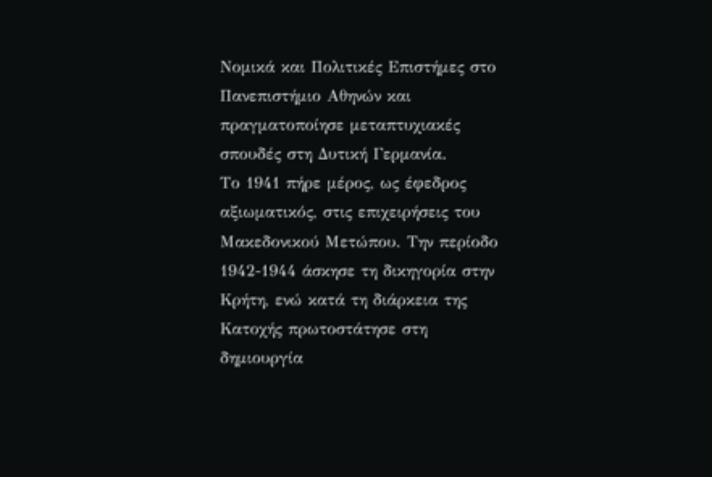Νομικά και Πολιτικές Επιστήμες στο Πανεπιστήμιο Αθηνών και πραγματοποίησε μεταπτυχιακές σπουδές στη Δυτική Γερμανία.
Το 1941 πήρε μέρος, ως έφεδρος αξιωματικός, στις επιχειρήσεις του Μακεδονικού Μετώπου. Την περίοδο 1942-1944 άσκησε τη δικηγορία στην Κρήτη, ενώ κατά τη διάρκεια της Κατοχής πρωτοστάτησε στη δημιουργία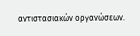αντιστασιακών οργανώσεων.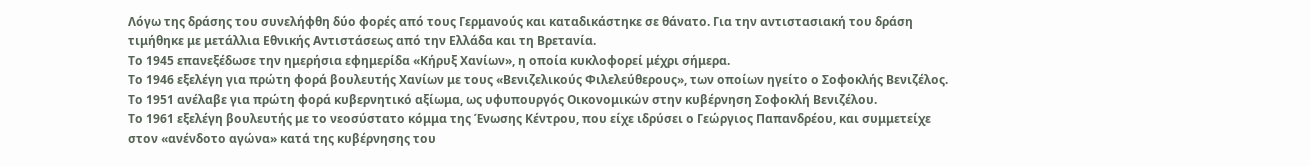Λόγω της δράσης του συνελήφθη δύο φορές από τους Γερμανούς και καταδικάστηκε σε θάνατο. Για την αντιστασιακή του δράση τιμήθηκε με μετάλλια Εθνικής Αντιστάσεως από την Ελλάδα και τη Βρετανία.
Το 1945 επανεξέδωσε την ημερήσια εφημερίδα «Κήρυξ Χανίων», η οποία κυκλοφορεί μέχρι σήμερα.
Το 1946 εξελέγη για πρώτη φορά βουλευτής Χανίων με τους «Βενιζελικούς Φιλελεύθερους», των οποίων ηγείτο ο Σοφοκλής Βενιζέλος.
Το 1951 ανέλαβε για πρώτη φορά κυβερνητικό αξίωμα, ως υφυπουργός Οικονομικών στην κυβέρνηση Σοφοκλή Βενιζέλου.
Το 1961 εξελέγη βουλευτής με το νεοσύστατο κόμμα της Ένωσης Κέντρου, που είχε ιδρύσει ο Γεώργιος Παπανδρέου, και συμμετείχε στον «ανένδοτο αγώνα» κατά της κυβέρνησης του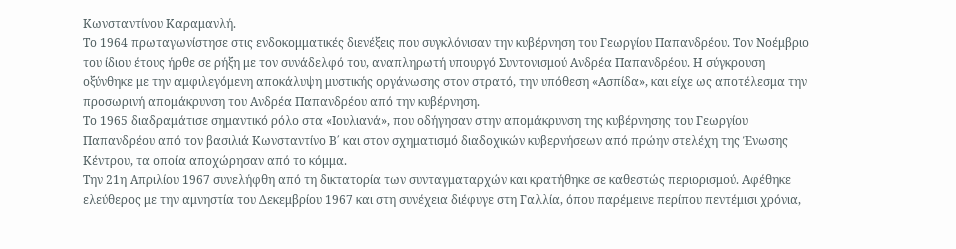Κωνσταντίνου Καραμανλή.
Το 1964 πρωταγωνίστησε στις ενδοκομματικές διενέξεις που συγκλόνισαν την κυβέρνηση του Γεωργίου Παπανδρέου. Τον Νοέμβριο του ίδιου έτους ήρθε σε ρήξη με τον συνάδελφό του, αναπληρωτή υπουργό Συντονισμού Ανδρέα Παπανδρέου. Η σύγκρουση οξύνθηκε με την αμφιλεγόμενη αποκάλυψη μυστικής οργάνωσης στον στρατό, την υπόθεση «Ασπίδα», και είχε ως αποτέλεσμα την προσωρινή απομάκρυνση του Ανδρέα Παπανδρέου από την κυβέρνηση.
Το 1965 διαδραμάτισε σημαντικό ρόλο στα «Ιουλιανά», που οδήγησαν στην απομάκρυνση της κυβέρνησης του Γεωργίου Παπανδρέου από τον βασιλιά Κωνσταντίνο Β΄ και στον σχηματισμό διαδοχικών κυβερνήσεων από πρώην στελέχη της Ένωσης Κέντρου, τα οποία αποχώρησαν από το κόμμα.
Την 21η Απριλίου 1967 συνελήφθη από τη δικτατορία των συνταγματαρχών και κρατήθηκε σε καθεστώς περιορισμού. Αφέθηκε ελεύθερος με την αμνηστία του Δεκεμβρίου 1967 και στη συνέχεια διέφυγε στη Γαλλία, όπου παρέμεινε περίπου πεντέμισι χρόνια,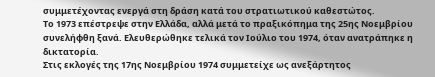συμμετέχοντας ενεργά στη δράση κατά του στρατιωτικού καθεστώτος.
Το 1973 επέστρεψε στην Ελλάδα, αλλά μετά το πραξικόπημα της 25ης Νοεμβρίου συνελήφθη ξανά. Ελευθερώθηκε τελικά τον Ιούλιο του 1974, όταν ανατράπηκε η δικτατορία.
Στις εκλογές της 17ης Νοεμβρίου 1974 συμμετείχε ως ανεξάρτητος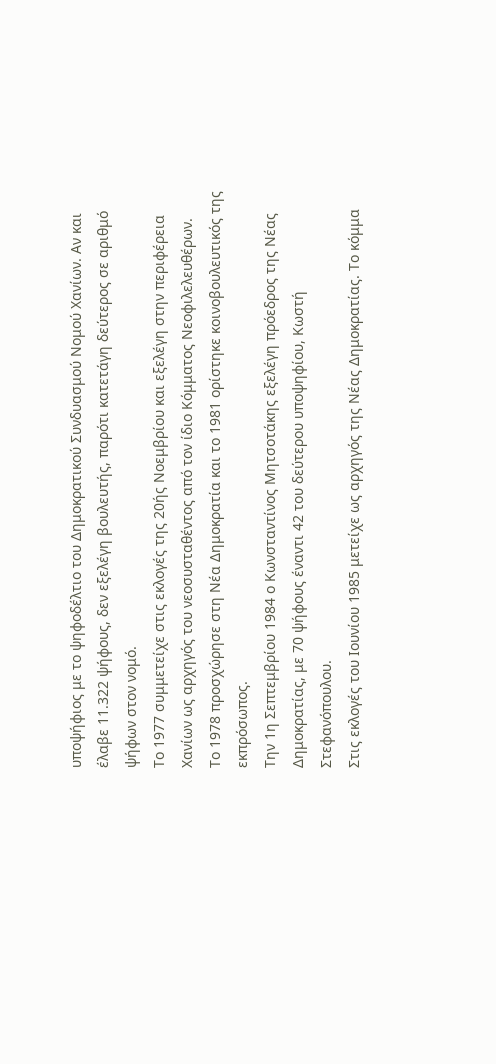υποψήφιος με το ψηφοδέλτιο του Δημοκρατικού Συνδυασμού Νομού Χανίων. Αν και έλαβε 11.322 ψήφους, δεν εξελέγη βουλευτής, παρότι κατετάγη δεύτερος σε αριθμό ψήφων στον νομό.
Το 1977 συμμετείχε στις εκλογές της 20ής Νοεμβρίου και εξελέγη στην περιφέρεια Χανίων ως αρχηγός του νεοσυσταθέντος από τον ίδιο Κόμματος Νεοφιλελευθέρων.
Το 1978 προσχώρησε στη Νέα Δημοκρατία και το 1981 ορίστηκε κοινοβουλευτικός της εκπρόσωπος.
Την 1η Σεπτεμβρίου 1984 ο Κωνσταντίνος Μητσοτάκης εξελέγη πρόεδρος της Νέας Δημοκρατίας, με 70 ψήφους έναντι 42 του δεύτερου υποψηφίου, Κωστή Στεφανόπουλου.
Στις εκλογές του Ιουνίου 1985 μετείχε ως αρχηγός της Νέας Δημοκρατίας. Το κόμμα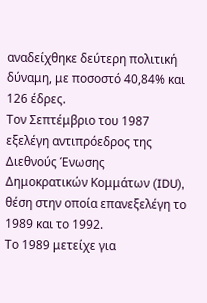αναδείχθηκε δεύτερη πολιτική δύναμη, με ποσοστό 40,84% και 126 έδρες.
Τον Σεπτέμβριο του 1987 εξελέγη αντιπρόεδρος της Διεθνούς Ένωσης Δημοκρατικών Κομμάτων (IDU), θέση στην οποία επανεξελέγη το 1989 και το 1992.
Το 1989 μετείχε για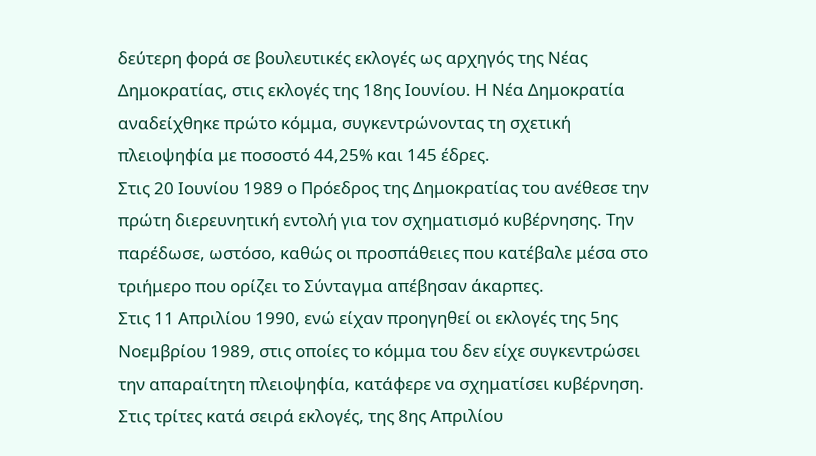δεύτερη φορά σε βουλευτικές εκλογές ως αρχηγός της Νέας Δημοκρατίας, στις εκλογές της 18ης Ιουνίου. Η Νέα Δημοκρατία αναδείχθηκε πρώτο κόμμα, συγκεντρώνοντας τη σχετική πλειοψηφία με ποσοστό 44,25% και 145 έδρες.
Στις 20 Ιουνίου 1989 ο Πρόεδρος της Δημοκρατίας του ανέθεσε την πρώτη διερευνητική εντολή για τον σχηματισμό κυβέρνησης. Την παρέδωσε, ωστόσο, καθώς οι προσπάθειες που κατέβαλε μέσα στο τριήμερο που ορίζει το Σύνταγμα απέβησαν άκαρπες.
Στις 11 Απριλίου 1990, ενώ είχαν προηγηθεί οι εκλογές της 5ης Νοεμβρίου 1989, στις οποίες το κόμμα του δεν είχε συγκεντρώσει την απαραίτητη πλειοψηφία, κατάφερε να σχηματίσει κυβέρνηση. Στις τρίτες κατά σειρά εκλογές, της 8ης Απριλίου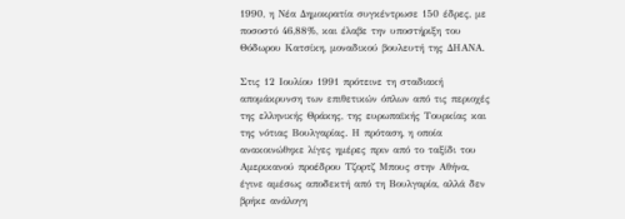1990, η Νέα Δημοκρατία συγκέντρωσε 150 έδρες, με ποσοστό 46,88%, και έλαβε την υποστήριξη του Θόδωρου Κατσίκη, μοναδικού βουλευτή της ΔΗΑΝΑ.

Στις 12 Ιουλίου 1991 πρότεινε τη σταδιακή απομάκρυνση των επιθετικών όπλων από τις περιοχές της ελληνικής Θράκης, της ευρωπαϊκής Τουρκίας και της νότιας Βουλγαρίας. Η πρόταση, η οποία ανακοινώθηκε λίγες ημέρες πριν από το ταξίδι του Αμερικανού προέδρου Τζορτζ Μπους στην Αθήνα, έγινε αμέσως αποδεκτή από τη Βουλγαρία, αλλά δεν βρήκε ανάλογη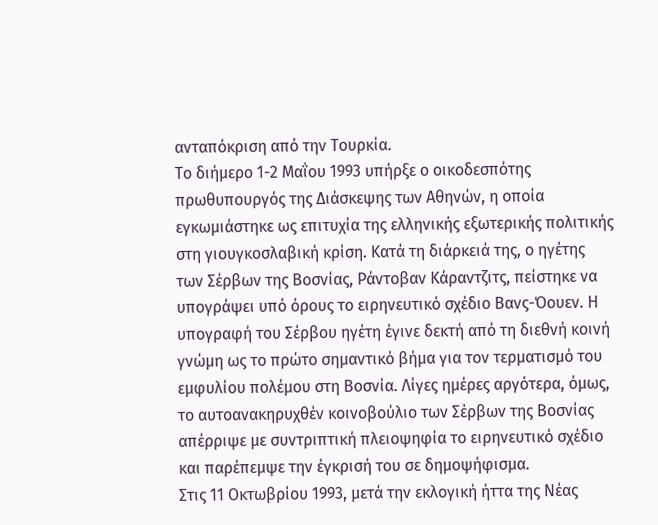ανταπόκριση από την Τουρκία.
Το διήμερο 1-2 Μαΐου 1993 υπήρξε ο οικοδεσπότης πρωθυπουργός της Διάσκεψης των Αθηνών, η οποία εγκωμιάστηκε ως επιτυχία της ελληνικής εξωτερικής πολιτικής στη γιουγκοσλαβική κρίση. Κατά τη διάρκειά της, ο ηγέτης των Σέρβων της Βοσνίας, Ράντοβαν Κάραντζιτς, πείστηκε να υπογράψει υπό όρους το ειρηνευτικό σχέδιο Βανς-Όουεν. Η υπογραφή του Σέρβου ηγέτη έγινε δεκτή από τη διεθνή κοινή γνώμη ως το πρώτο σημαντικό βήμα για τον τερματισμό του εμφυλίου πολέμου στη Βοσνία. Λίγες ημέρες αργότερα, όμως, το αυτοανακηρυχθέν κοινοβούλιο των Σέρβων της Βοσνίας απέρριψε με συντριπτική πλειοψηφία το ειρηνευτικό σχέδιο και παρέπεμψε την έγκρισή του σε δημοψήφισμα.
Στις 11 Οκτωβρίου 1993, μετά την εκλογική ήττα της Νέας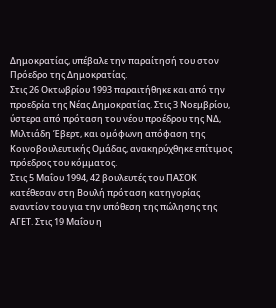Δημοκρατίας, υπέβαλε την παραίτησή του στον Πρόεδρο της Δημοκρατίας.
Στις 26 Οκτωβρίου 1993 παραιτήθηκε και από την προεδρία της Νέας Δημοκρατίας. Στις 3 Νοεμβρίου, ύστερα από πρόταση του νέου προέδρου της ΝΔ, Μιλτιάδη Έβερτ, και ομόφωνη απόφαση της Κοινοβουλευτικής Ομάδας, ανακηρύχθηκε επίτιμος πρόεδρος του κόμματος.
Στις 5 Μαΐου 1994, 42 βουλευτές του ΠΑΣΟΚ κατέθεσαν στη Βουλή πρόταση κατηγορίας εναντίον του για την υπόθεση της πώλησης της ΑΓΕΤ. Στις 19 Μαΐου η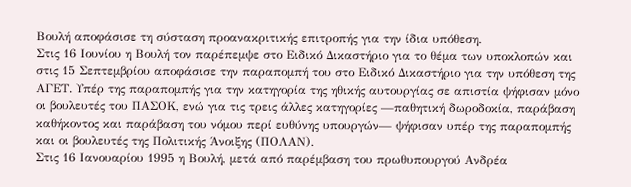Βουλή αποφάσισε τη σύσταση προανακριτικής επιτροπής για την ίδια υπόθεση.
Στις 16 Ιουνίου η Βουλή τον παρέπεμψε στο Ειδικό Δικαστήριο για το θέμα των υποκλοπών και στις 15 Σεπτεμβρίου αποφάσισε την παραπομπή του στο Ειδικό Δικαστήριο για την υπόθεση της ΑΓΕΤ. Υπέρ της παραπομπής για την κατηγορία της ηθικής αυτουργίας σε απιστία ψήφισαν μόνο οι βουλευτές του ΠΑΣΟΚ, ενώ για τις τρεις άλλες κατηγορίες —παθητική δωροδοκία, παράβαση καθήκοντος και παράβαση του νόμου περί ευθύνης υπουργών— ψήφισαν υπέρ της παραπομπής και οι βουλευτές της Πολιτικής Άνοιξης (ΠΟΛΑΝ).
Στις 16 Ιανουαρίου 1995 η Βουλή, μετά από παρέμβαση του πρωθυπουργού Ανδρέα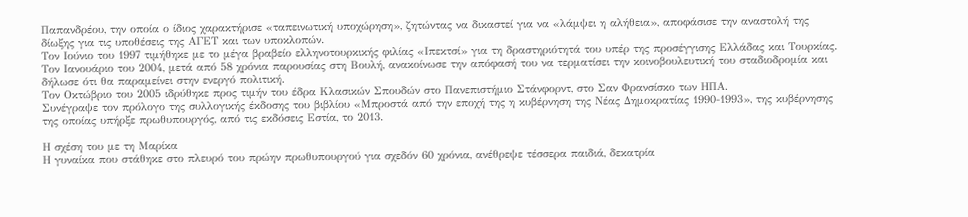Παπανδρέου, την οποία ο ίδιος χαρακτήρισε «ταπεινωτική υποχώρηση», ζητώντας να δικαστεί για να «λάμψει η αλήθεια», αποφάσισε την αναστολή της δίωξης για τις υποθέσεις της ΑΓΕΤ και των υποκλοπών.
Τον Ιούνιο του 1997 τιμήθηκε με το μέγα βραβείο ελληνοτουρκικής φιλίας «Ιπεκτσί» για τη δραστηριότητά του υπέρ της προσέγγισης Ελλάδας και Τουρκίας.
Τον Ιανουάριο του 2004, μετά από 58 χρόνια παρουσίας στη Βουλή, ανακοίνωσε την απόφασή του να τερματίσει την κοινοβουλευτική του σταδιοδρομία και δήλωσε ότι θα παραμείνει στην ενεργό πολιτική.
Τον Οκτώβριο του 2005 ιδρύθηκε προς τιμήν του έδρα Κλασικών Σπουδών στο Πανεπιστήμιο Στάνφορντ, στο Σαν Φρανσίσκο των ΗΠΑ.
Συνέγραψε τον πρόλογο της συλλογικής έκδοσης του βιβλίου «Μπροστά από την εποχή της η κυβέρνηση της Νέας Δημοκρατίας 1990-1993», της κυβέρνησης της οποίας υπήρξε πρωθυπουργός, από τις εκδόσεις Εστία, το 2013.

Η σχέση του με τη Μαρίκα
Η γυναίκα που στάθηκε στο πλευρό του πρώην πρωθυπουργού για σχεδόν 60 χρόνια, ανέθρεψε τέσσερα παιδιά, δεκατρία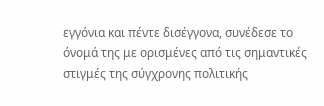εγγόνια και πέντε δισέγγονα, συνέδεσε το όνομά της με ορισμένες από τις σημαντικές στιγμές της σύγχρονης πολιτικής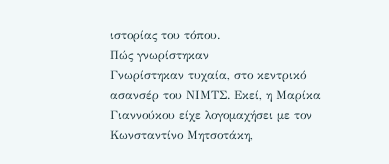ιστορίας του τόπου.
Πώς γνωρίστηκαν
Γνωρίστηκαν τυχαία, στο κεντρικό ασανσέρ του ΝΙΜΤΣ. Εκεί, η Μαρίκα Γιαννούκου είχε λογομαχήσει με τον Κωνσταντίνο Μητσοτάκη,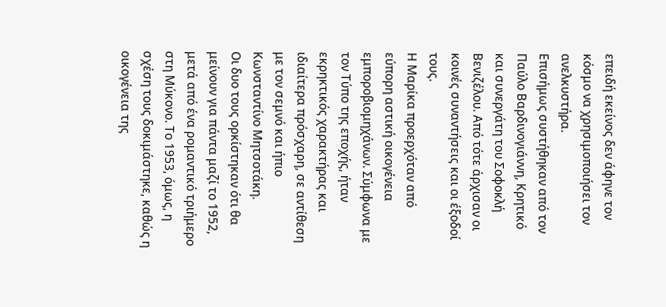επειδή εκείνος δεν άφηνε τον κόσμο να χρησιμοποιήσει τον ανελκυστήρα.
Επισήμως συστήθηκαν από τον Παύλο Βαρδινογιάννη, Κρητικό και συνεργάτη του Σοφοκλή Βενιζέλου. Από τότε άρχισαν οι κοινές συναντήσεις και οι έξοδοί τους.
Η Μαρίκα προερχόταν από εύπορη αστική οικογένεια εμποροβιομηχάνων. Σύμφωνα με τον Τύπο της εποχής, ήταν εκρηκτικός χαρακτήρας και ιδιαίτερα πρόσχαρη, σε αντίθεση με τον σεμνό και ήπιο Κωνσταντίνο Μητσοτάκη.
Οι δυο τους ορκίστηκαν ότι θα μείνουν για πάντα μαζί το 1952, μετά από ένα ρομαντικό τριήμερο στη Μύκονο. Το 1953, όμως, η σχέση τους δοκιμάστηκε, καθώς η οικογένεια της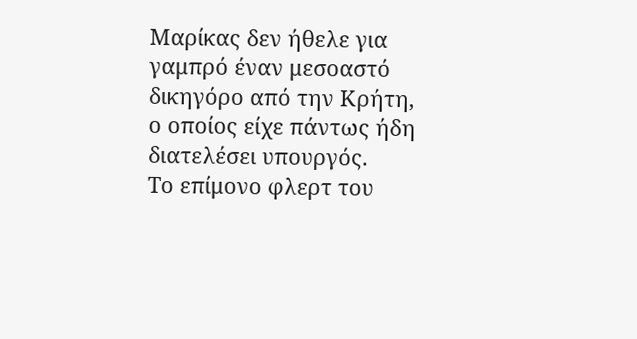Μαρίκας δεν ήθελε για γαμπρό έναν μεσοαστό δικηγόρο από την Κρήτη, ο οποίος είχε πάντως ήδη διατελέσει υπουργός.
Το επίμονο φλερτ του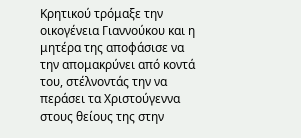Κρητικού τρόμαξε την οικογένεια Γιαννούκου και η μητέρα της αποφάσισε να την απομακρύνει από κοντά του, στέλνοντάς την να περάσει τα Χριστούγεννα στους θείους της στην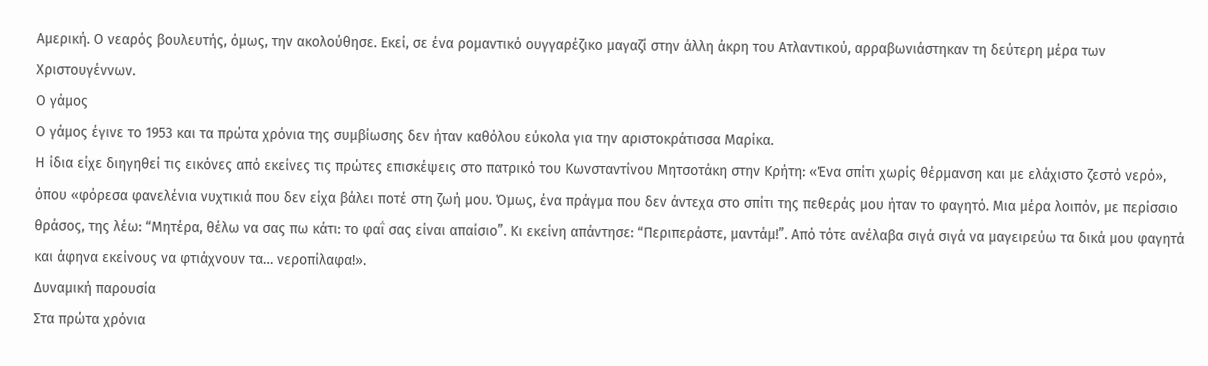Αμερική. Ο νεαρός βουλευτής, όμως, την ακολούθησε. Εκεί, σε ένα ρομαντικό ουγγαρέζικο μαγαζί στην άλλη άκρη του Ατλαντικού, αρραβωνιάστηκαν τη δεύτερη μέρα των Χριστουγέννων.
Ο γάμος
Ο γάμος έγινε το 1953 και τα πρώτα χρόνια της συμβίωσης δεν ήταν καθόλου εύκολα για την αριστοκράτισσα Μαρίκα.
Η ίδια είχε διηγηθεί τις εικόνες από εκείνες τις πρώτες επισκέψεις στο πατρικό του Κωνσταντίνου Μητσοτάκη στην Κρήτη: «Ένα σπίτι χωρίς θέρμανση και με ελάχιστο ζεστό νερό», όπου «φόρεσα φανελένια νυχτικιά που δεν είχα βάλει ποτέ στη ζωή μου. Όμως, ένα πράγμα που δεν άντεχα στο σπίτι της πεθεράς μου ήταν το φαγητό. Μια μέρα λοιπόν, με περίσσιο θράσος, της λέω: “Μητέρα, θέλω να σας πω κάτι: το φαΐ σας είναι απαίσιο”. Κι εκείνη απάντησε: “Περιπεράστε, μαντάμ!”. Από τότε ανέλαβα σιγά σιγά να μαγειρεύω τα δικά μου φαγητά και άφηνα εκείνους να φτιάχνουν τα… νεροπίλαφα!».
Δυναμική παρουσία
Στα πρώτα χρόνια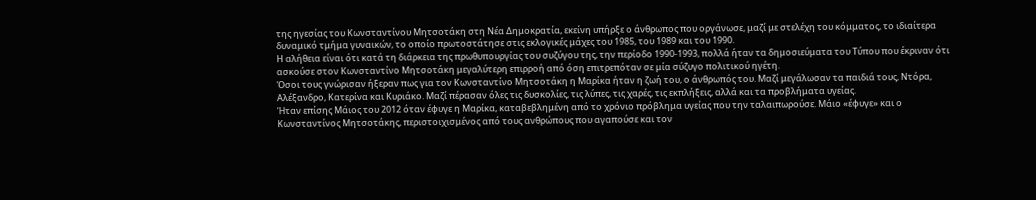της ηγεσίας του Κωνσταντίνου Μητσοτάκη στη Νέα Δημοκρατία, εκείνη υπήρξε ο άνθρωπος που οργάνωσε, μαζί με στελέχη του κόμματος, το ιδιαίτερα δυναμικό τμήμα γυναικών, το οποίο πρωτοστάτησε στις εκλογικές μάχες του 1985, του 1989 και του 1990.
Η αλήθεια είναι ότι κατά τη διάρκεια της πρωθυπουργίας του συζύγου της, την περίοδο 1990-1993, πολλά ήταν τα δημοσιεύματα του Τύπου που έκριναν ότι ασκούσε στον Κωνσταντίνο Μητσοτάκη μεγαλύτερη επιρροή από όση επιτρεπόταν σε μία σύζυγο πολιτικού ηγέτη.
Όσοι τους γνώρισαν ήξεραν πως για τον Κωνσταντίνο Μητσοτάκη η Μαρίκα ήταν η ζωή του, ο άνθρωπός του. Μαζί μεγάλωσαν τα παιδιά τους, Ντόρα, Αλέξανδρο, Κατερίνα και Κυριάκο. Μαζί πέρασαν όλες τις δυσκολίες, τις λύπες, τις χαρές, τις εκπλήξεις, αλλά και τα προβλήματα υγείας.
Ήταν επίσης Μάιος του 2012 όταν έφυγε η Μαρίκα, καταβεβλημένη από το χρόνιο πρόβλημα υγείας που την ταλαιπωρούσε. Μάιο «έφυγε» και ο Κωνσταντίνος Μητσοτάκης, περιστοιχισμένος από τους ανθρώπους που αγαπούσε και τον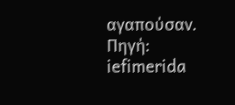αγαπούσαν.
Πηγή: iefimerida